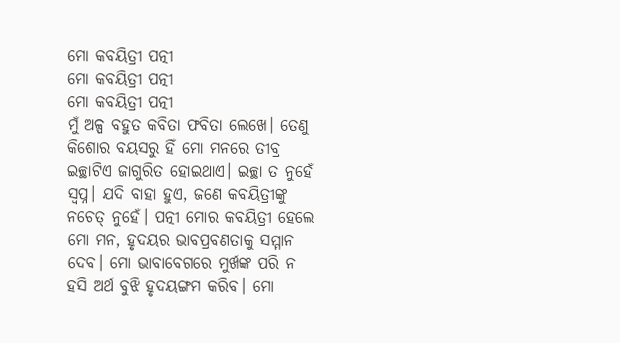ମୋ କବୟିତ୍ରୀ ପତ୍ନୀ
ମୋ କବୟିତ୍ରୀ ପତ୍ନୀ
ମୋ କବୟିତ୍ରୀ ପତ୍ନୀ
ମୁଁ ଅଳ୍ପ ବହୁତ କବିତା ଫବିତା ଲେଖେ। ତେଣୁ କିଶୋର ବୟସରୁ ହିଁ ମୋ ମନରେ ତୀବ୍ର ଇଚ୍ଛାଟିଏ ଜାଗୁରିତ ହୋଇଥାଏ। ଇଚ୍ଛା ତ ନୁହେଁ ସ୍ୱପ୍ନ। ଯଦି ବାହା ହୁଏ, ଜଣେ କବୟିତ୍ରୀଙ୍କୁ ନଚେତ୍ ନୁହେଁ। ପତ୍ନୀ ମୋର କବୟିତ୍ରୀ ହେଲେ ମୋ ମନ, ହୃଦୟର ଭାବପ୍ରବଣତାକୁ ସମ୍ମାନ ଦେବ। ମୋ ଭାବାବେଗରେ ମୁର୍ଖଙ୍କ ପରି ନ ହସି ଅର୍ଥ ବୁଝି ହୃଦୟଙ୍ଗମ କରିବ। ମୋ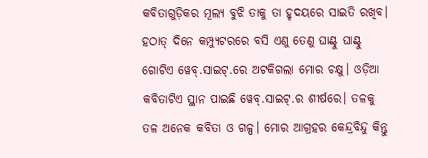କବିତାଗୁଡ଼ିକର ମୂଲ୍ୟ ବୁଝି ତାକୁ ତା ହୃଦୟରେ ସାଇତି ରଖିବ।
ହଠାତ୍ ଦିନେ କମ୍ପ୍ୟୁଟରରେ ବସି ଏଣୁ ତେଣୁ ଘାଣ୍ଟୁ ଘାଣ୍ଟୁ ଗୋଟିଏ ୱେବ୍.ସାଇଟ୍.ରେ ଅଟକିଗଲା ମୋର ଚକ୍ଷୁ। ଓଡ଼ିଆ କବିତାଟିଏ ସ୍ଥାନ ପାଇଛି ୱେବ୍.ସାଇଟ୍.ର ଶୀର୍ଷରେ। ତଳକୁ ତଳ ଅନେକ କବିତା ଓ ଗଳ୍ପ। ମୋର ଆଗ୍ରହର କେନ୍ଦ୍ରବିନ୍ଦୁ କିନ୍ତୁ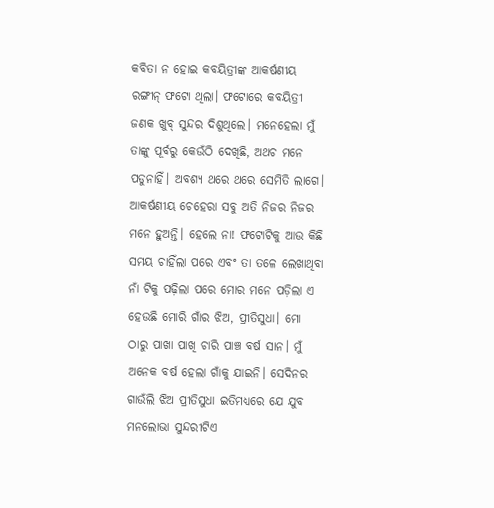କବିତା ନ ହୋଇ କବୟିତ୍ରୀଙ୍କ ଆକର୍ଷଣୀୟ ରଙ୍ଗୀନ୍ ଫଟୋ ଥିଲା। ଫଟୋରେ କବୟିତ୍ରୀ ଜଣକ ଖୁବ୍ ସୁନ୍ଦର ଦିଶୁଥିଲେ। ମନେହେଲା ମୁଁ ତାଙ୍କୁ ପୂର୍ବରୁ କେଉଁଠି ଦେଖିଛି, ଅଥଚ ମନେ ପଡୁନାହିଁ। ଅବଶ୍ୟ ଥରେ ଥରେ ସେମିତି ଲାଗେ। ଆକର୍ଷଣୀୟ ଚେହେରା ସବୁ ଅତି ନିଜର ନିଜର ମନେ ହୁଅନ୍ତି। ହେଲେ ନା! ଫଟୋଟିକୁ ଆଉ କିଛି ସମୟ ଚାହିଁଲା ପରେ ଏବଂ ତା ତଳେ ଲେଖାଥିବା ନାଁ ଟିକୁ ପଢ଼ିଲା ପରେ ମୋର ମନେ ପଡ଼ିଲା ଏ ହେଉଛି ମୋରି ଗାଁର ଝିଅ, ପ୍ରୀତିସୁଧା। ମୋ ଠାରୁ ପାଖା ପାଖି ଚାରି ପାଞ୍ଚ ବର୍ଷ ସାନ। ମୁଁ ଅନେକ ବର୍ଷ ହେଲା ଗାଁକୁ ଯାଇନି। ସେଦିନର ଗାଉଁଲି ଝିଅ ପ୍ରୀତିସୁଧା ଇତିମଧ୍ୟରେ ଯେ ଯୁବ ମନଲୋଭା ସୁନ୍ଦରୀଟିଏ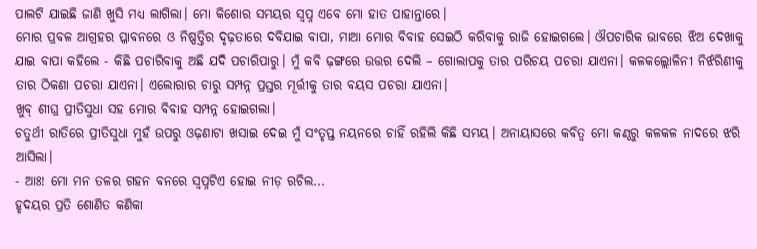ପାଲଟି ଯାଇଛି ଜାଣି ଖୁସି ମଧ୍ୟ ଲାଗିଲା। ମୋ କିଶୋର ସମୟର ସ୍ୱପ୍ନ ଏବେ ମୋ ହାତ ପାହାନ୍ତାରେ।
ମୋର ପ୍ରବଳ ଆଗ୍ରହର ପ୍ଳାବନରେ ଓ ନିଷ୍ପତ୍ତିର ଦୃଢ଼ତାରେ ଦବିଯାଇ ବାପା, ମାଆ ମୋର ବିବାହ ସେଇଠି କରିବାକୁ ରାଜି ହୋଇଗଲେ। ଔପଚାରିକ ଭାବରେ ଝିଅ ଦେଖାକୁ ଯାଇ ବାପା କହିଲେ - କିଛି ପଚାରିବାକୁ ଅଛି ଯଦି ପଚାରିପାରୁ। ମୁଁ କବି ଢ଼ଙ୍ଗରେ ଉତ୍ତର ଦେଲି – ଗୋଲାପକୁ ତାର ପରିଚୟ ପଚରା ଯାଏନା। କଳକଲ୍ଲୋଳିନୀ ନିର୍ଝରିଣୀକୁ ତାର ଠିକଣା ପଚରା ଯାଏନା। ଏଲୋରାର ଚାରୁ ସମ୍ପନ୍ନ ପ୍ରସ୍ତର ମୂର୍ତ୍ତୀକୁ ତାର ବୟସ ପଚରା ଯାଏନା।
ଖୁବ୍ ଶୀଘ୍ର ପ୍ରୀତିସୁଧା ସହ ମୋର ବିବାହ ସମ୍ପନ୍ନ ହୋଇଗଲା।
ଚତୁର୍ଥୀ ରାତିରେ ପ୍ରୀତିସୁଧା ମୁହଁ ଉପରୁ ଓଢ଼ଣାଟା ଖସାଇ ଦେଇ ମୁଁ ସଂତୃପ୍ତ ନୟନରେ ଚାହିଁ ରହିଲି କିଛି ସମୟ। ଅନାୟାସରେ କବିତ୍ୱ ମୋ କଣ୍ଠରୁ କଳକଳ ନାଦରେ ଝରି ଆସିଲା।
- ଆଃ! ମୋ ମନ ତଳର ଗହନ ବନରେ ସ୍ୱପ୍ନଟିଏ ହୋଇ ନୀଡ଼ ରଚିଲ...
ହୃଦୟର ପ୍ରତି ଶୋଣିତ କଣିକା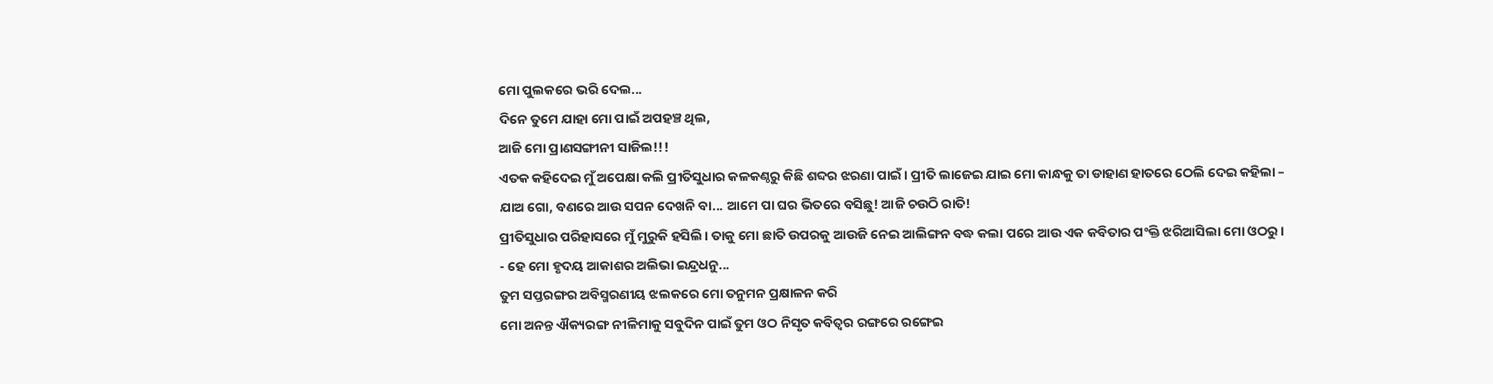ମୋ ପୁଲକରେ ଭରି ଦେଲ...
ଦିନେ ତୁମେ ଯାହା ମୋ ପାଇଁ ଅପହଞ୍ଚ ଥିଲ,
ଆଜି ମୋ ପ୍ରାଣସଙ୍ଗୀନୀ ସାଜିଲ!!!
ଏତକ କହିଦେଇ ମୁଁ ଅପେକ୍ଷା କଲି ପ୍ରୀତିସୁଧାର କଳକଣ୍ଠରୁ କିଛି ଶବ୍ଦର ଝରଣା ପାଇଁ। ପ୍ରୀତି ଲାଜେଇ ଯାଇ ମୋ କାନ୍ଧକୁ ତା ଡାହାଣ ହାତରେ ଠେଲି ଦେଇ କହିଲା – ଯାଅ ଗୋ, ବଣରେ ଆଉ ସପନ ଦେଖନି ବା... ଆମେ ପା ଘର ଭିତରେ ବସିଛୁ! ଆଜି ଚଉଠି ରାତି!
ପ୍ରୀତିସୁଧାର ପରିହାସରେ ମୁଁ ମୁରୁକି ହସିଲି। ତାକୁ ମୋ ଛାତି ଉପରକୁ ଆଉଜି ନେଇ ଆଲିଙ୍ଗନ ବଦ୍ଧ କଲା ପରେ ଆଉ ଏକ କବିତାର ପଂକ୍ତି ଝରିଆସିଲା ମୋ ଓଠରୁ।
- ହେ ମୋ ହୃଦୟ ଆକାଶର ଅଲିଭା ଇନ୍ଦ୍ରଧନୁ...
ତୁମ ସପ୍ତରଙ୍ଗର ଅବିସ୍ମରଣୀୟ ଝଲକରେ ମୋ ତନୁମନ ପ୍ରକ୍ଷାଳନ କରି
ମୋ ଅନନ୍ତ ଐକ୍ୟରଙ୍ଗ ନୀଳିମାକୁ ସବୁଦିନ ପାଇଁ ତୁମ ଓଠ ନିସୃତ କବିତ୍ୱର ରଙ୍ଗରେ ରଙ୍ଗେଇ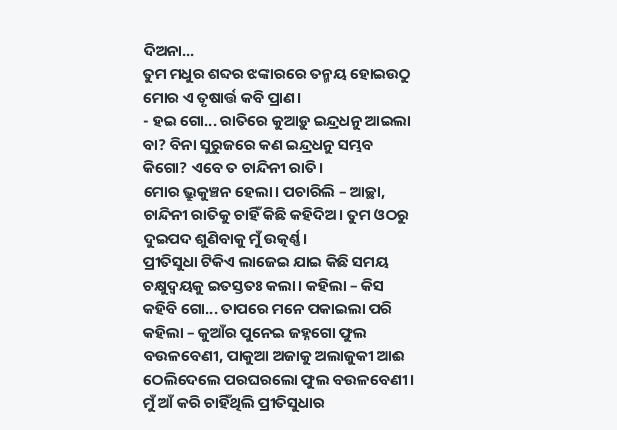ଦିଅନା...
ତୁମ ମଧୁର ଶବ୍ଦର ଝଙ୍କାରରେ ତନ୍ମୟ ହୋଇଉଠୁ ମୋର ଏ ତୃଷାର୍ତ୍ତ କବି ପ୍ରାଣ।
- ହଇ ଗୋ... ରାତିରେ କୁଆଡ଼ୁ ଇନ୍ଦ୍ରଧନୁ ଆଇଲା ବା? ବିନା ସୁରୁଜରେ କଣ ଇନ୍ଦ୍ରଧନୁ ସମ୍ଭବ କିଗୋ? ଏବେ ତ ଚାନ୍ଦିନୀ ରାତି।
ମୋର ଭ୍ରୁକୁଞ୍ଚନ ହେଲା। ପଚାରିଲି – ଆଚ୍ଛା, ଚାନ୍ଦିନୀ ରାତିକୁ ଚାହିଁ କିଛି କହିଦିଅ। ତୁମ ଓଠରୁ ଦୁଇପଦ ଶୁଣିବାକୁ ମୁଁ ଉତ୍କର୍ଣ୍ଣ।
ପ୍ରୀତିସୁଧା ଟିକିଏ ଲାଜେଇ ଯାଇ କିଛି ସମୟ ଚକ୍ଷୁଦ୍ୱୟକୁ ଇତସ୍ତତଃ କଲା। କହିଲା – କିସ କହିବି ଗୋ... ତାପରେ ମନେ ପକାଇଲା ପରି କହିଲା – କୁଆଁର ପୁନେଇ ଜହ୍ନଗୋ ଫୁଲ ବଉଳବେଣୀ, ପାକୁଆ ଅଜାକୁ ଅଲାଜୁକୀ ଆଈ ଠେଲିଦେଲେ ପରଘରଲୋ ଫୁଲ ବଉଳବେଣୀ।
ମୁଁ ଆଁ କରି ଚାହିଁଥିଲି ପ୍ରୀତିସୁଧାର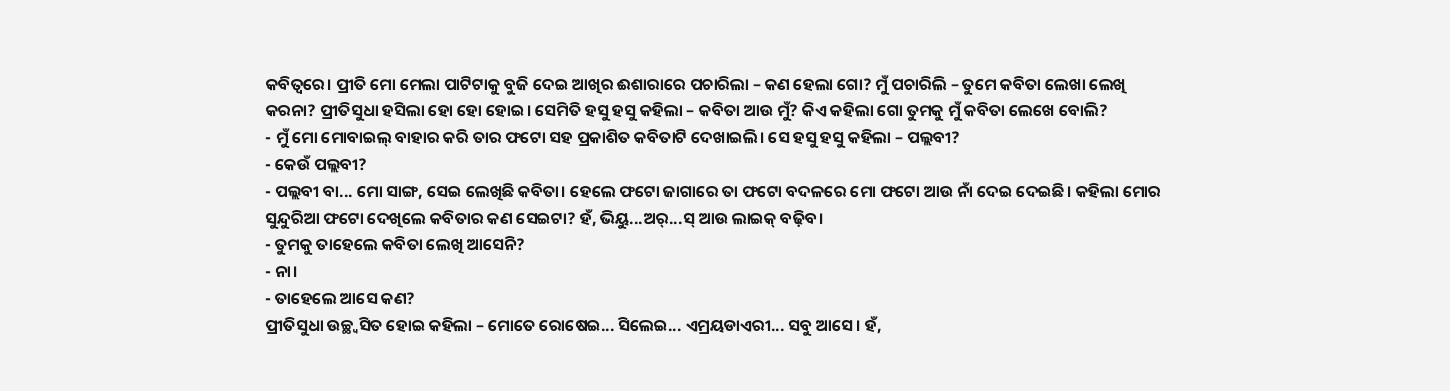କବିତ୍ୱରେ। ପ୍ରୀତି ମୋ ମେଲା ପାଟିଟାକୁ ବୁଜି ଦେଇ ଆଖିର ଈଶାରାରେ ପଚାରିଲା – କଣ ହେଲା ଗୋ? ମୁଁ ପଚାରିଲି – ତୁମେ କବିତା ଲେଖା ଲେଖି କରନା? ପ୍ରୀତିସୁଧା ହସିଲା ହୋ ହୋ ହୋଇ। ସେମିତି ହସୁ ହସୁ କହିଲା – କବିତା ଆଉ ମୁଁ? କିଏ କହିଲା ଗୋ ତୁମକୁ ମୁଁ କବିତା ଲେଖେ ବୋଲି?
- ମୁଁ ମୋ ମୋବାଇଲ୍ ବାହାର କରି ତାର ଫଟୋ ସହ ପ୍ରକାଶିତ କବିତାଟି ଦେଖାଇଲି। ସେ ହସୁ ହସୁ କହିଲା – ପଲ୍ଲବୀ?
- କେଉଁ ପଲ୍ଲବୀ?
- ପଲ୍ଲବୀ ବା... ମୋ ସାଙ୍ଗ, ସେଇ ଲେଖିଛି କବିତା। ହେଲେ ଫଟୋ ଜାଗାରେ ତା ଫଟୋ ବଦଳରେ ମୋ ଫଟୋ ଆଉ ନାଁ ଦେଇ ଦେଇଛି। କହିଲା ମୋର ସୁନ୍ଦୁରିଆ ଫଟୋ ଦେଖିଲେ କବିତାର କଣ ସେଇଟା? ହଁ, ଭିୟୁ...ଅର୍...ସ୍ ଆଉ ଲାଇକ୍ ବଢ଼ିବ।
- ତୁମକୁ ତାହେଲେ କବିତା ଲେଖି ଆସେନି?
- ନା।
- ତାହେଲେ ଆସେ କଣ?
ପ୍ରୀତିସୁଧା ଉଚ୍ଛ୍ୱସିତ ହୋଇ କହିଲା – ମୋତେ ରୋଷେଇ... ସିଲେଇ... ଏମ୍ରୟଡାଏରୀ... ସବୁ ଆସେ। ହଁ,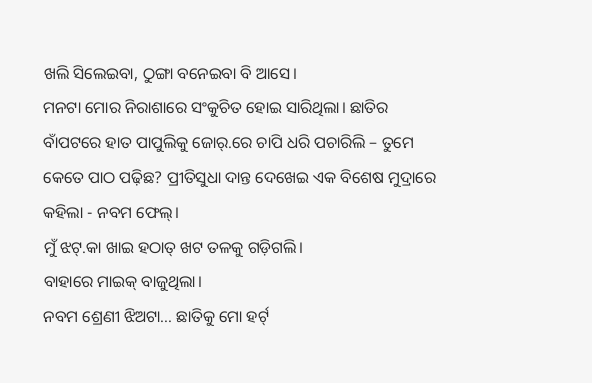ଖଲି ସିଲେଇବା, ଠୁଙ୍ଗା ବନେଇବା ବି ଆସେ।
ମନଟା ମୋର ନିରାଶାରେ ସଂକୁଚିତ ହୋଇ ସାରିଥିଲା। ଛାତିର ବାଁପଟରେ ହାତ ପାପୁଲିକୁ ଜୋର୍.ରେ ଚାପି ଧରି ପଚାରିଲି – ତୁମେ କେତେ ପାଠ ପଢ଼ିଛ? ପ୍ରୀତିସୁଧା ଦାନ୍ତ ଦେଖେଇ ଏକ ବିଶେଷ ମୁଦ୍ରାରେ କହିଲା - ନବମ ଫେଲ୍।
ମୁଁ ଝଟ୍.କା ଖାଇ ହଠାତ୍ ଖଟ ତଳକୁ ଗଡ଼ିଗଲି।
ବାହାରେ ମାଇକ୍ ବାଜୁଥିଲା।
ନବମ ଶ୍ରେଣୀ ଝିଅଟା... ଛାତିକୁ ମୋ ହର୍ଟ୍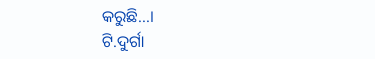କରୁଛି...।
ଟି.ଦୁର୍ଗା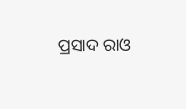ପ୍ରସାଦ ରାଓ